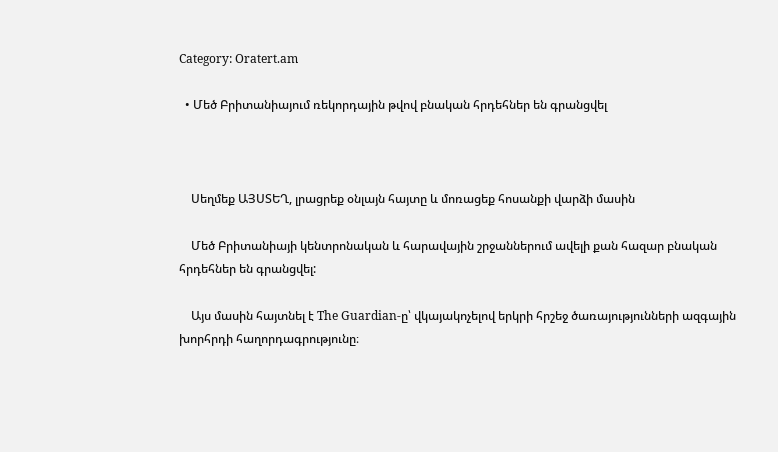Category: Oratert.am

  • Մեծ Բրիտանիայում ռեկորդային թվով բնական հրդեհներ են գրանցվել



    Սեղմեք ԱՅՍՏԵՂ, լրացրեք օնլայն հայտը և մոռացեք հոսանքի վարձի մասին

    Մեծ Բրիտանիայի կենտրոնական և հարավային շրջաններում ավելի քան հազար բնական հրդեհներ են գրանցվել:

    Այս մասին հայտնել է The Guardian-ը՝ վկայակոչելով երկրի հրշեջ ծառայությունների ազգային խորհրդի հաղորդագրությունը։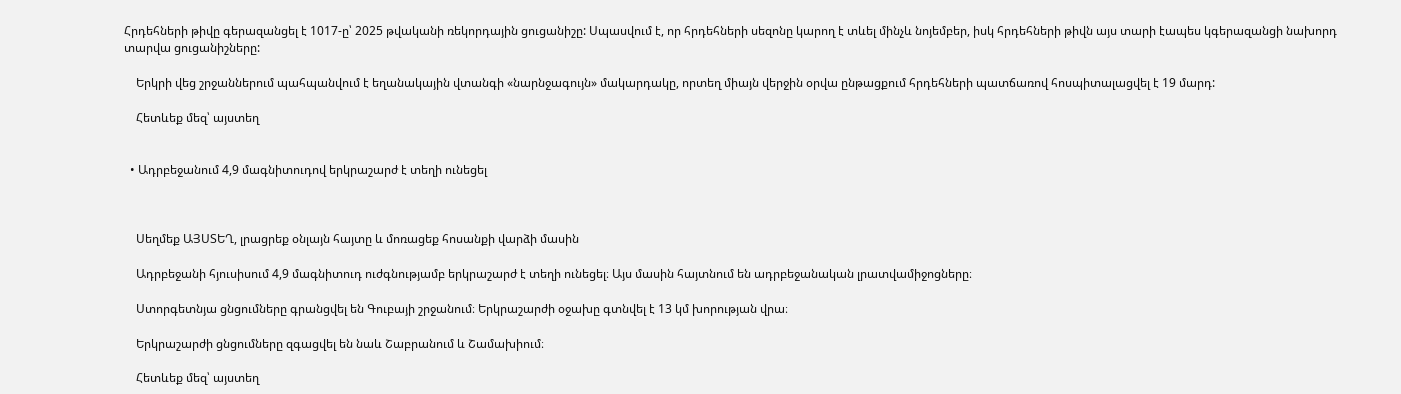Հրդեհների թիվը գերազանցել է 1017-ը՝ 2025 թվականի ռեկորդային ցուցանիշը: Սպասվում է, որ հրդեհների սեզոնը կարող է տևել մինչև նոյեմբեր, իսկ հրդեհների թիվն այս տարի էապես կգերազանցի նախորդ տարվա ցուցանիշները:

    Երկրի վեց շրջաններում պահպանվում է եղանակային վտանգի «նարնջագույն» մակարդակը, որտեղ միայն վերջին օրվա ընթացքում հրդեհների պատճառով հոսպիտալացվել է 19 մարդ:

    Հետևեք մեզ՝ այստեղ


  • Ադրբեջանում 4,9 մագնիտուդով երկրաշարժ է տեղի ունեցել



    Սեղմեք ԱՅՍՏԵՂ, լրացրեք օնլայն հայտը և մոռացեք հոսանքի վարձի մասին

    Ադրբեջանի հյուսիսում 4,9 մագնիտուդ ուժգնությամբ երկրաշարժ է տեղի ունեցել։ Այս մասին հայտնում են ադրբեջանական լրատվամիջոցները։

    Ստորգետնյա ցնցումները գրանցվել են Գուբայի շրջանում։ Երկրաշարժի օջախը գտնվել է 13 կմ խորության վրա։

    Երկրաշարժի ցնցումները զգացվել են նաև Շաբրանում և Շամախիում։

    Հետևեք մեզ՝ այստեղ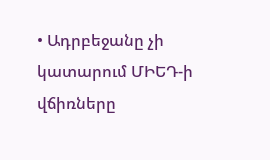• Ադրբեջանը չի կատարում ՄԻԵԴ-ի վճիռները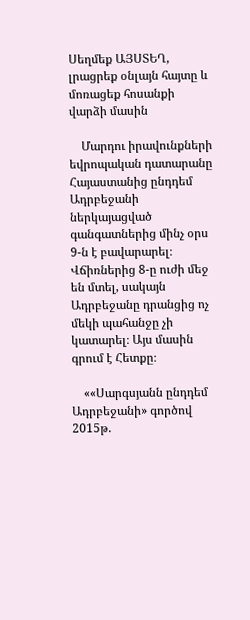Սեղմեք ԱՅՍՏԵՂ, լրացրեք օնլայն հայտը և մոռացեք հոսանքի վարձի մասին

    Մարդու իրավունքների եվրոպական դատարանը Հայաստանից ընդդեմ Ադրբեջանի ներկայացված գանգատներից մինչ օրս 9-ն է բավարարել։ Վճիռներից 8-ը ուժի մեջ են մտել, սակայն Ադրբեջանը դրանցից ոչ մեկի պահանջը չի կատարել։ Այս մասին գրում է Հետքը։

    ««Սարգսյանն ընդդեմ Ադրբեջանի» գործով 2015թ.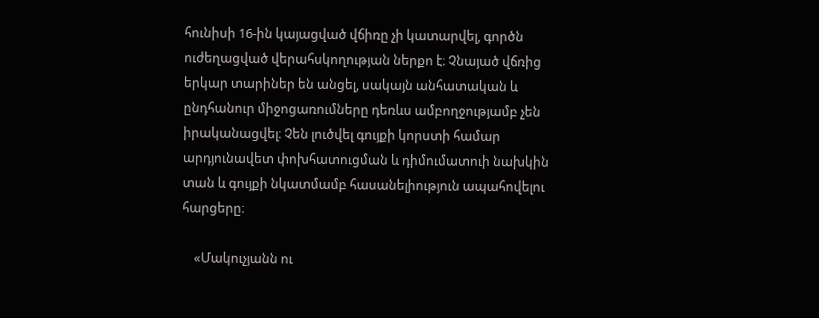հունիսի 16-ին կայացված վճիռը չի կատարվել, գործն ուժեղացված վերահսկողության ներքո է։ Չնայած վճռից երկար տարիներ են անցել, սակայն անհատական և ընդհանուր միջոցառումները դեռևս ամբողջությամբ չեն իրականացվել։ Չեն լուծվել գույքի կորստի համար արդյունավետ փոխհատուցման և դիմումատուի նախկին տան և գույքի նկատմամբ հասանելիություն ապահովելու հարցերը։

    «Մակուչյանն ու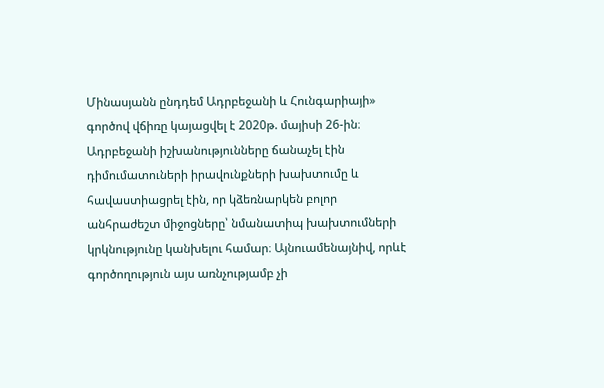Մինասյանն ընդդեմ Ադրբեջանի և Հունգարիայի» գործով վճիռը կայացվել է 2020թ. մայիսի 26-ին։ Ադրբեջանի իշխանությունները ճանաչել էին դիմումատուների իրավունքների խախտումը և հավաստիացրել էին, որ կձեռնարկեն բոլոր անհրաժեշտ միջոցները՝ նմանատիպ խախտումների կրկնությունը կանխելու համար։ Այնուամենայնիվ, որևէ գործողություն այս առնչությամբ չի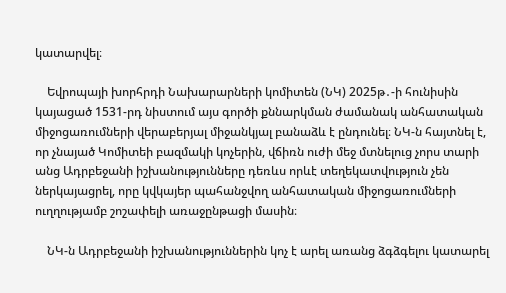կատարվել։

    Եվրոպայի խորհրդի Նախարարների կոմիտեն (ՆԿ) 2025թ․-ի հունիսին կայացած 1531-րդ նիստում այս գործի քննարկման ժամանակ անհատական միջոցառումների վերաբերյալ միջանկյալ բանաձև է ընդունել։ ՆԿ-ն հայտնել է, որ չնայած Կոմիտեի բազմակի կոչերին, վճիռն ուժի մեջ մտնելուց չորս տարի անց Ադրբեջանի իշխանությունները դեռևս որևէ տեղեկատվություն չեն ներկայացրել, որը կվկայեր պահանջվող անհատական միջոցառումների ուղղությամբ շոշափելի առաջընթացի մասին։

    ՆԿ-ն Ադրբեջանի իշխանություններին կոչ է արել առանց ձգձգելու կատարել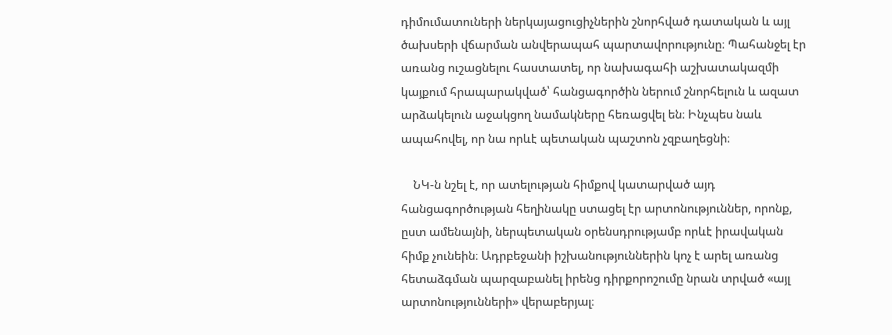դիմումատուների ներկայացուցիչներին շնորհված դատական և այլ ծախսերի վճարման անվերապահ պարտավորությունը։ Պահանջել էր առանց ուշացնելու հաստատել, որ նախագահի աշխատակազմի կայքում հրապարակված՝ հանցագործին ներում շնորհելուն և ազատ արձակելուն աջակցող նամակները հեռացվել են։ Ինչպես նաև ապահովել, որ նա որևէ պետական պաշտոն չզբաղեցնի։

    ՆԿ-ն նշել է, որ ատելության հիմքով կատարված այդ հանցագործության հեղինակը ստացել էր արտոնություններ, որոնք, ըստ ամենայնի, ներպետական օրենսդրությամբ որևէ իրավական հիմք չունեին։ Ադրբեջանի իշխանություններին կոչ է արել առանց հետաձգման պարզաբանել իրենց դիրքորոշումը նրան տրված «այլ արտոնությունների» վերաբերյալ։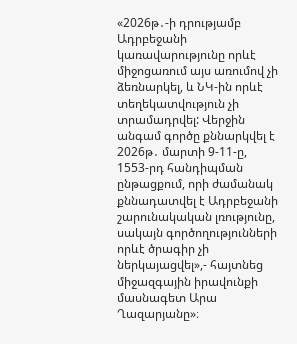«2026թ․-ի դրությամբ Ադրբեջանի կառավարությունը որևէ միջոցառում այս առումով չի ձեռնարկել, և ՆԿ-ին որևէ տեղեկատվություն չի տրամադրվել: Վերջին անգամ գործը քննարկվել է 2026թ․ մարտի 9-11-ը, 1553-րդ հանդիպման ընթացքում, որի ժամանակ քննադատվել է Ադրբեջանի շարունակական լռությունը, սակայն գործողությունների որևէ ծրագիր չի ներկայացվել»,- հայտնեց միջազգային իրավունքի մասնագետ Արա Ղազարյանը»։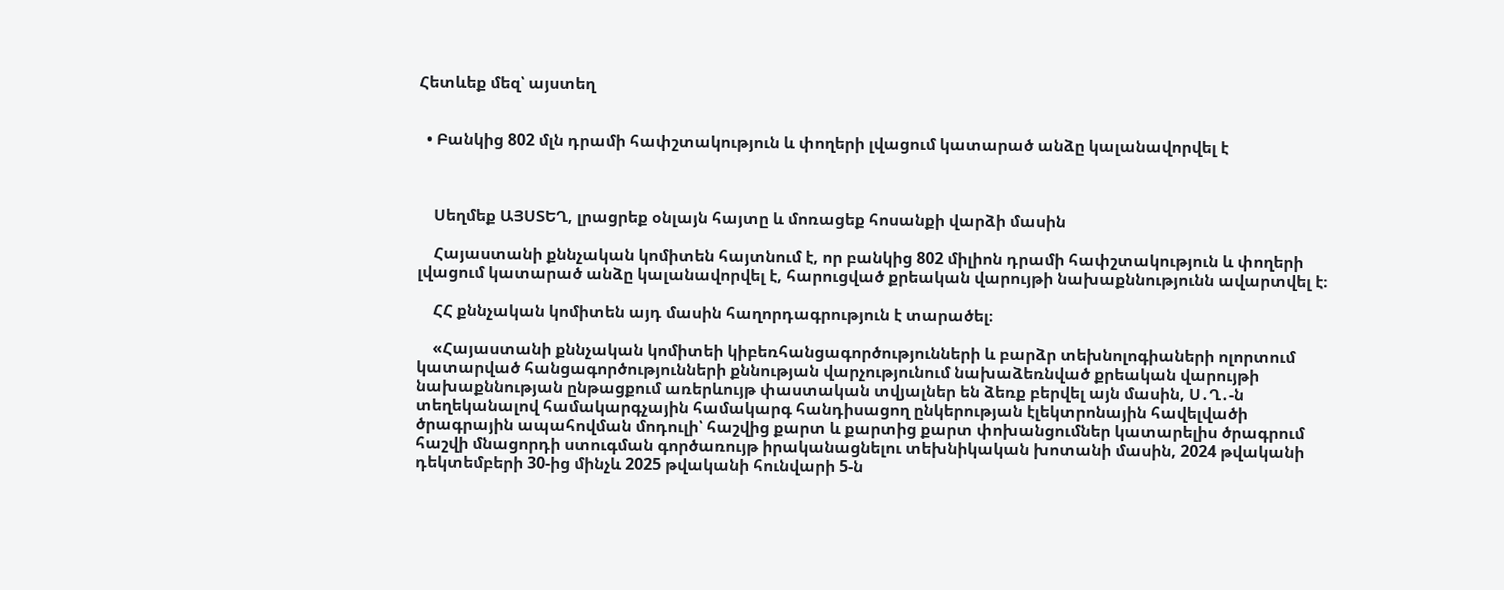Հետևեք մեզ՝ այստեղ


  • Բանկից 802 մլն դրամի հափշտակություն և փողերի լվացում կատարած անձը կալանավորվել է



    Սեղմեք ԱՅՍՏԵՂ, լրացրեք օնլայն հայտը և մոռացեք հոսանքի վարձի մասին

    Հայաստանի քննչական կոմիտեն հայտնում է, որ բանկից 802 միլիոն դրամի հափշտակություն և փողերի լվացում կատարած անձը կալանավորվել է, հարուցված քրեական վարույթի նախաքննությունն ավարտվել է։

    ՀՀ քննչական կոմիտեն այդ մասին հաղորդագրություն է տարածել։

    «Հայաստանի քննչական կոմիտեի կիբեռհանցագործությունների և բարձր տեխնոլոգիաների ոլորտում կատարված հանցագործությունների քննության վարչությունում նախաձեռնված քրեական վարույթի նախաքննության ընթացքում առերևույթ փաստական տվյալներ են ձեռք բերվել այն մասին, Ս․Ղ․-ն տեղեկանալով համակարգչային համակարգ հանդիսացող ընկերության էլեկտրոնային հավելվածի ծրագրային ապահովման մոդուլի՝ հաշվից քարտ և քարտից քարտ փոխանցումներ կատարելիս ծրագրում հաշվի մնացորդի ստուգման գործառույթ իրականացնելու տեխնիկական խոտանի մասին, 2024 թվականի դեկտեմբերի 30-ից մինչև 2025 թվականի հունվարի 5-ն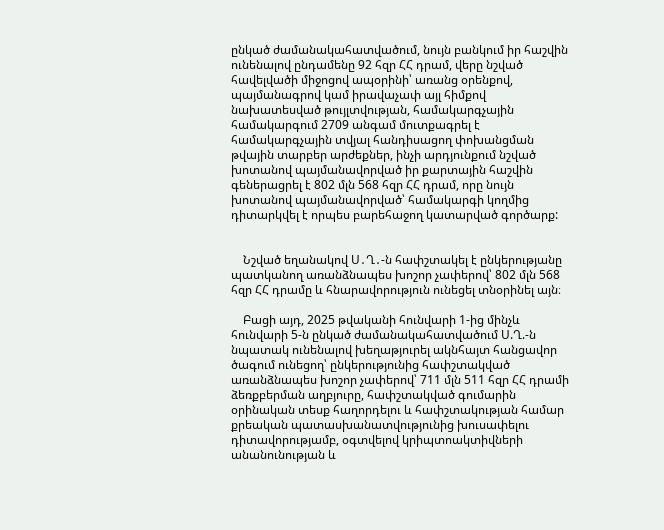ընկած ժամանակահատվածում, նույն բանկում իր հաշվին ունենալով ընդամենը 92 հզր ՀՀ դրամ, վերը նշված հավելվածի միջոցով ապօրինի՝ առանց օրենքով, պայմանագրով կամ իրավաչափ այլ հիմքով նախատեսված թույլտվության, համակարգչային համակարգում 2709 անգամ մուտքագրել է համակարգչային տվյալ հանդիսացող փոխանցման թվային տարբեր արժեքներ, ինչի արդյունքում նշված խոտանով պայմանավորված իր քարտային հաշվին գեներացրել է 802 մլն 568 հզր ՀՀ դրամ, որը նույն խոտանով պայմանավորված՝ համակարգի կողմից դիտարկվել է որպես բարեհաջող կատարված գործարք:


    Նշված եղանակով Ս․Ղ․-ն հափշտակել է ընկերությանը պատկանող առանձնապես խոշոր չափերով՝ 802 մլն 568 հզր ՀՀ դրամը և հնարավորություն ունեցել տնօրինել այն։

    Բացի այդ, 2025 թվականի հունվարի 1-ից մինչև հունվարի 5-ն ընկած ժամանակահատվածում Ս.Ղ.-ն նպատակ ունենալով խեղաթյուրել ակնհայտ հանցավոր ծագում ունեցող՝ ընկերությունից հափշտակված առանձնապես խոշոր չափերով՝ 711 մլն 511 հզր ՀՀ դրամի ձեռքբերման աղբյուրը, հափշտակված գումարին օրինական տեսք հաղորդելու և հափշտակության համար քրեական պատասխանատվությունից խուսափելու դիտավորությամբ, օգտվելով կրիպտոակտիվների անանունության և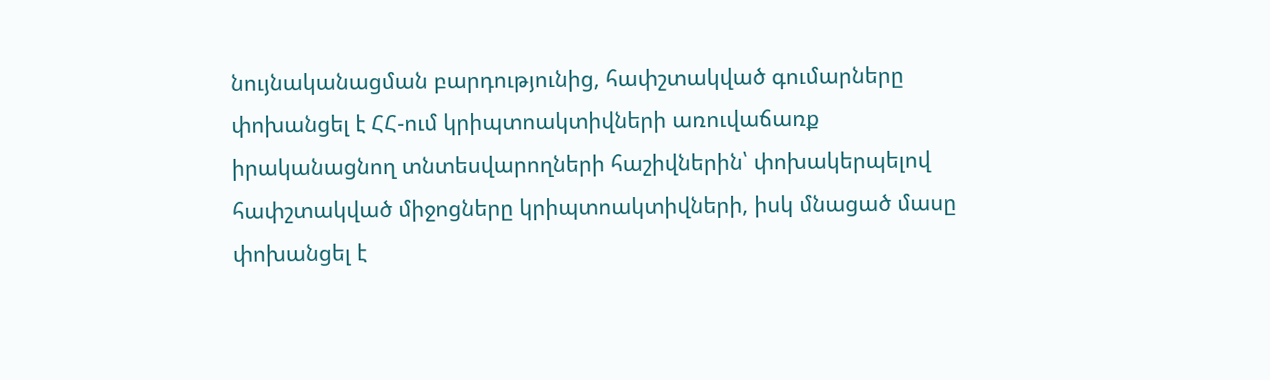նույնականացման բարդությունից, հափշտակված գումարները փոխանցել է ՀՀ-ում կրիպտոակտիվների առուվաճառք իրականացնող տնտեսվարողների հաշիվներին՝ փոխակերպելով հափշտակված միջոցները կրիպտոակտիվների, իսկ մնացած մասը փոխանցել է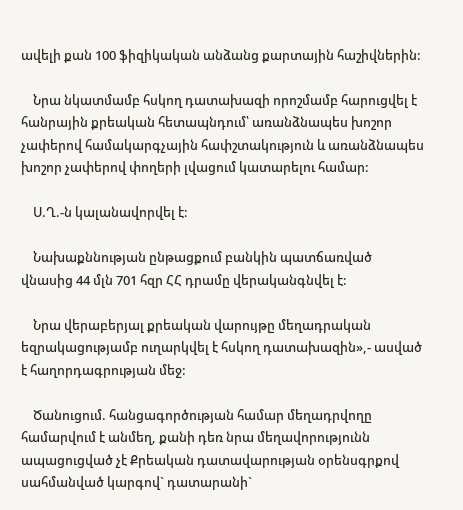ավելի քան 100 ֆիզիկական անձանց քարտային հաշիվներին:

    Նրա նկատմամբ հսկող դատախազի որոշմամբ հարուցվել է հանրային քրեական հետապնդում՝ առանձնապես խոշոր չափերով համակարգչային հափշտակություն և առանձնապես խոշոր չափերով փողերի լվացում կատարելու համար:

    Ս.Ղ.-ն կալանավորվել է:

    Նախաքննության ընթացքում բանկին պատճառված վնասից 44 մլն 701 հզր ՀՀ դրամը վերականգնվել է:

    Նրա վերաբերյալ քրեական վարույթը մեղադրական եզրակացությամբ ուղարկվել է հսկող դատախազին»,- ասված է հաղորդագրության մեջ:

    Ծանուցում. հանցագործության համար մեղադրվողը համարվում է անմեղ, քանի դեռ նրա մեղավորությունն ապացուցված չէ Քրեական դատավարության օրենսգրքով սահմանված կարգով` դատարանի`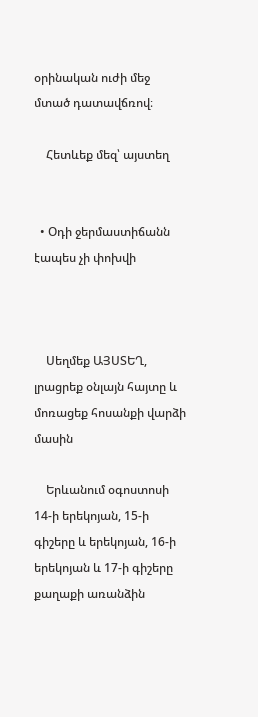օրինական ուժի մեջ մտած դատավճռով։

    Հետևեք մեզ՝ այստեղ


  • Օդի ջերմաստիճանն էապես չի փոխվի



    Սեղմեք ԱՅՍՏԵՂ, լրացրեք օնլայն հայտը և մոռացեք հոսանքի վարձի մասին

    Երևանում օգոստոսի 14-ի երեկոյան, 15-ի գիշերը և երեկոյան, 16-ի երեկոյան և 17-ի գիշերը քաղաքի առանձին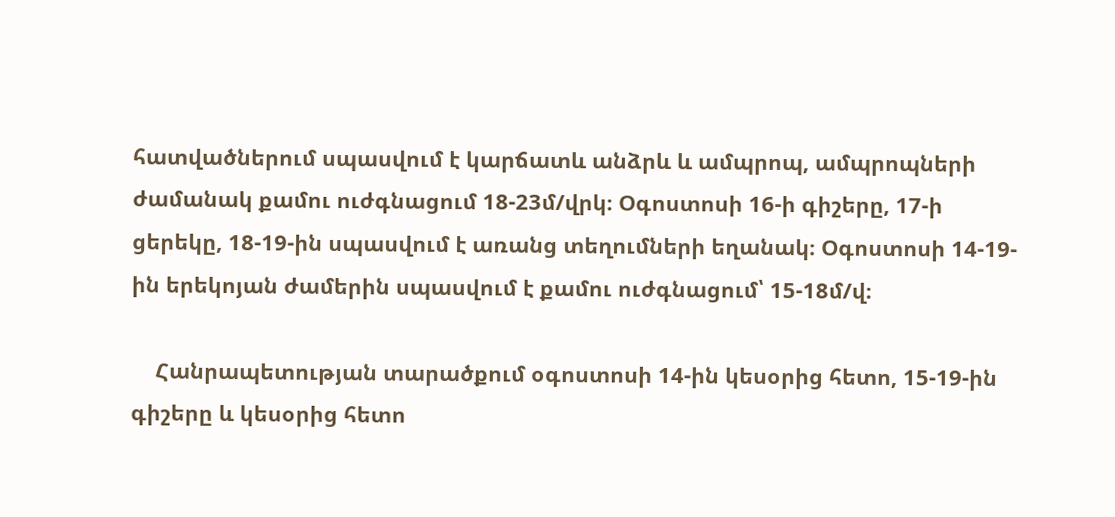հատվածներում սպասվում է կարճատև անձրև և ամպրոպ, ամպրոպների ժամանակ քամու ուժգնացում 18-23մ/վրկ։ Օգոստոսի 16-ի գիշերը, 17-ի ցերեկը, 18-19-ին սպասվում է առանց տեղումների եղանակ։ Օգոստոսի 14-19-ին երեկոյան ժամերին սպասվում է քամու ուժգնացում՝ 15-18մ/վ։

    Հանրապետության տարածքում օգոստոսի 14-ին կեսօրից հետո, 15-19-ին գիշերը և կեսօրից հետո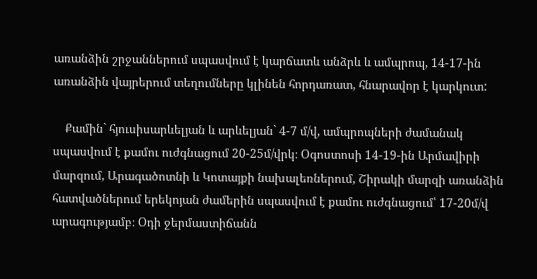առանձին շրջաններում սպասվում է կարճատև անձրև և ամպրոպ, 14-17-ին առանձին վայրերում տեղումները կլինեն հորդառատ, հնարավոր է կարկուտ:

    Քամին` հյուսիսարևելյան և արևելյան` 4-7 մ/վ, ամպրոպների ժամանակ սպասվում է քամու ուժգնացում 20-25մ/վրկ։ Օգոստոսի 14-19-ին Արմավիրի մարզում, Արագածոտնի և Կոտայքի նախալեռներում, Շիրակի մարզի առանձին հատվածներում երեկոյան ժամերին սպասվում է քամու ուժգնացում՝ 17-20մ/վ արագությամբ։ Օդի ջերմաստիճանն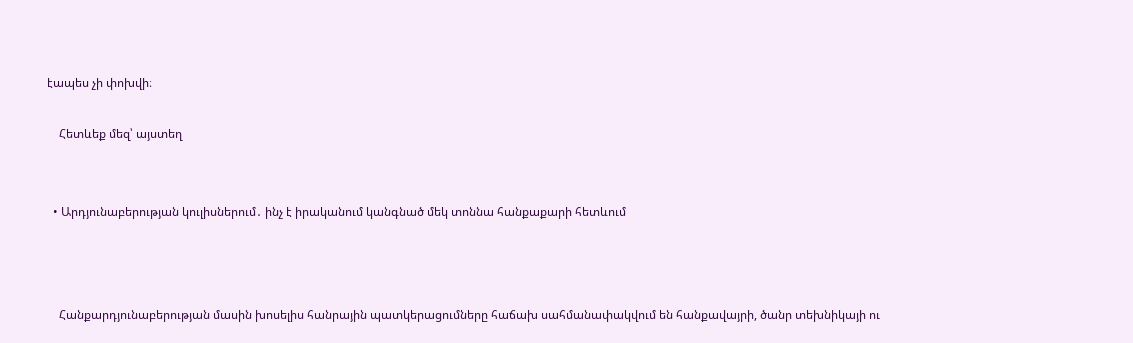էապես չի փոխվի։

    Հետևեք մեզ՝ այստեղ


  • Արդյունաբերության կուլիսներում․ ինչ է իրականում կանգնած մեկ տոննա հանքաքարի հետևում



    Հանքարդյունաբերության մասին խոսելիս հանրային պատկերացումները հաճախ սահմանափակվում են հանքավայրի, ծանր տեխնիկայի ու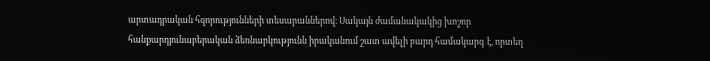արտադրական հզորությունների տեսարաններով։ Սակայն ժամանակակից խոշոր հանքարդյունաբերական ձեռնարկությունն իրականում շատ ավելի բարդ համակարգ է, որտեղ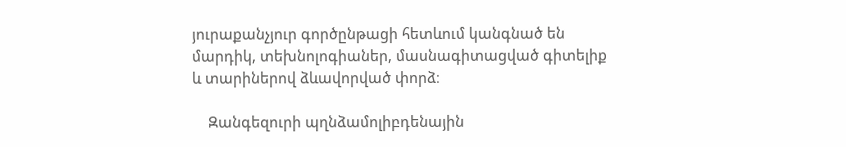յուրաքանչյուր գործընթացի հետևում կանգնած են մարդիկ, տեխնոլոգիաներ, մասնագիտացված գիտելիք և տարիներով ձևավորված փորձ։

    Զանգեզուրի պղնձամոլիբդենային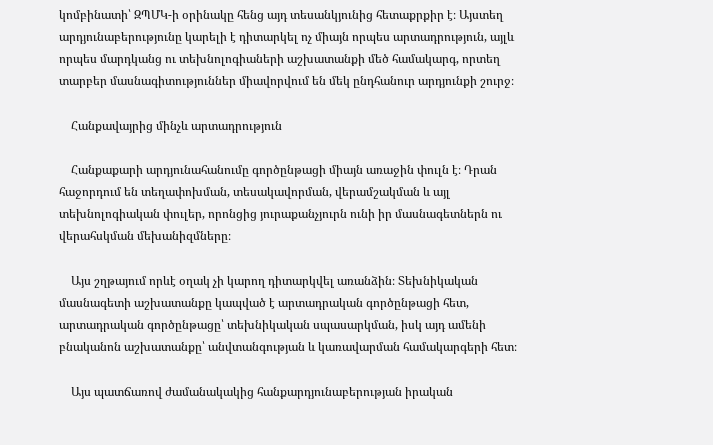կոմբինատի՝ ԶՊՄԿ-ի օրինակը հենց այդ տեսանկյունից հետաքրքիր է։ Այստեղ արդյունաբերությունը կարելի է դիտարկել ոչ միայն որպես արտադրություն, այլև որպես մարդկանց ու տեխնոլոգիաների աշխատանքի մեծ համակարգ, որտեղ տարբեր մասնագիտություններ միավորվում են մեկ ընդհանուր արդյունքի շուրջ։

    Հանքավայրից մինչև արտադրություն

    Հանքաքարի արդյունահանումը գործընթացի միայն առաջին փուլն է։ Դրան հաջորդում են տեղափոխման, տեսակավորման, վերամշակման և այլ տեխնոլոգիական փուլեր, որոնցից յուրաքանչյուրն ունի իր մասնագետներն ու վերահսկման մեխանիզմները։

    Այս շղթայում որևէ օղակ չի կարող դիտարկվել առանձին։ Տեխնիկական մասնագետի աշխատանքը կապված է արտադրական գործընթացի հետ, արտադրական գործընթացը՝ տեխնիկական սպասարկման, իսկ այդ ամենի բնականոն աշխատանքը՝ անվտանգության և կառավարման համակարգերի հետ։

    Այս պատճառով ժամանակակից հանքարդյունաբերության իրական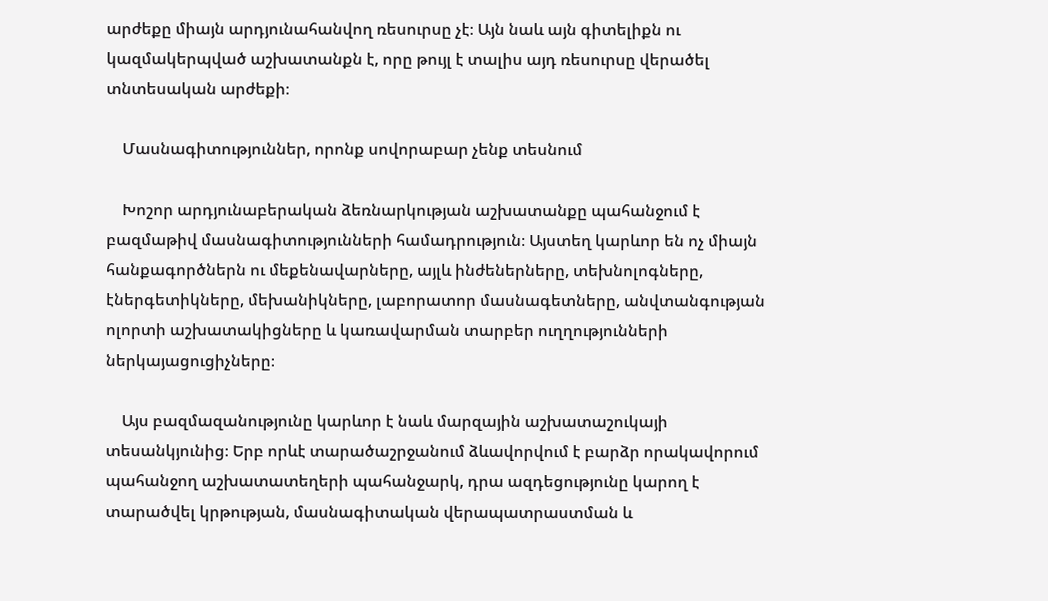արժեքը միայն արդյունահանվող ռեսուրսը չէ։ Այն նաև այն գիտելիքն ու կազմակերպված աշխատանքն է, որը թույլ է տալիս այդ ռեսուրսը վերածել տնտեսական արժեքի։

    Մասնագիտություններ, որոնք սովորաբար չենք տեսնում

    Խոշոր արդյունաբերական ձեռնարկության աշխատանքը պահանջում է բազմաթիվ մասնագիտությունների համադրություն։ Այստեղ կարևոր են ոչ միայն հանքագործներն ու մեքենավարները, այլև ինժեներները, տեխնոլոգները, էներգետիկները, մեխանիկները, լաբորատոր մասնագետները, անվտանգության ոլորտի աշխատակիցները և կառավարման տարբեր ուղղությունների ներկայացուցիչները։

    Այս բազմազանությունը կարևոր է նաև մարզային աշխատաշուկայի տեսանկյունից։ Երբ որևէ տարածաշրջանում ձևավորվում է բարձր որակավորում պահանջող աշխատատեղերի պահանջարկ, դրա ազդեցությունը կարող է տարածվել կրթության, մասնագիտական վերապատրաստման և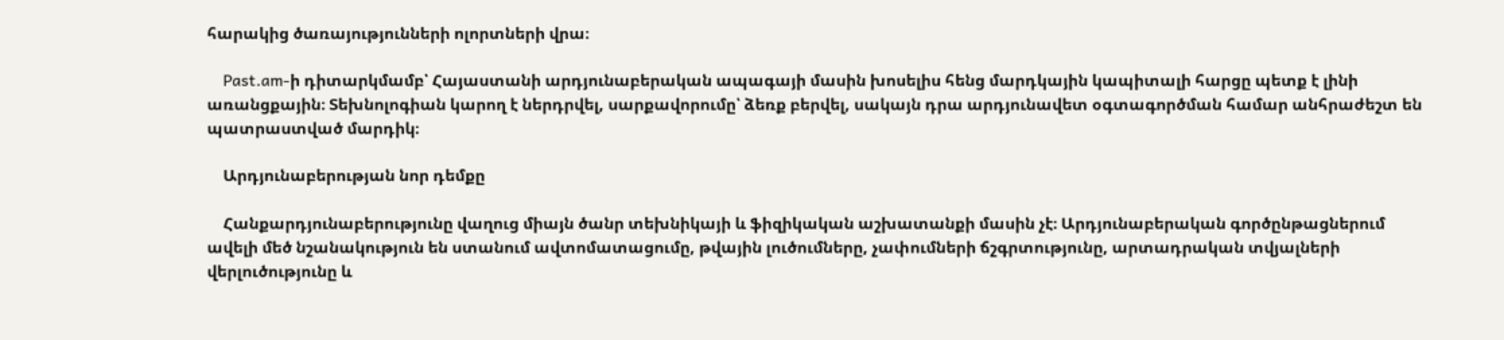հարակից ծառայությունների ոլորտների վրա։

    Past.am-ի դիտարկմամբ՝ Հայաստանի արդյունաբերական ապագայի մասին խոսելիս հենց մարդկային կապիտալի հարցը պետք է լինի առանցքային։ Տեխնոլոգիան կարող է ներդրվել, սարքավորումը՝ ձեռք բերվել, սակայն դրա արդյունավետ օգտագործման համար անհրաժեշտ են պատրաստված մարդիկ։

    Արդյունաբերության նոր դեմքը

    Հանքարդյունաբերությունը վաղուց միայն ծանր տեխնիկայի և ֆիզիկական աշխատանքի մասին չէ։ Արդյունաբերական գործընթացներում ավելի մեծ նշանակություն են ստանում ավտոմատացումը, թվային լուծումները, չափումների ճշգրտությունը, արտադրական տվյալների վերլուծությունը և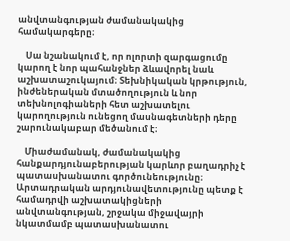անվտանգության ժամանակակից համակարգերը։

    Սա նշանակում է, որ ոլորտի զարգացումը կարող է նոր պահանջներ ձևավորել նաև աշխատաշուկայում։ Տեխնիկական կրթություն, ինժեներական մտածողություն և նոր տեխնոլոգիաների հետ աշխատելու կարողություն ունեցող մասնագետների դերը շարունակաբար մեծանում է։

    Միաժամանակ, ժամանակակից հանքարդյունաբերության կարևոր բաղադրիչ է պատասխանատու գործունեությունը։ Արտադրական արդյունավետությունը պետք է համադրվի աշխատակիցների անվտանգության, շրջակա միջավայրի նկատմամբ պատասխանատու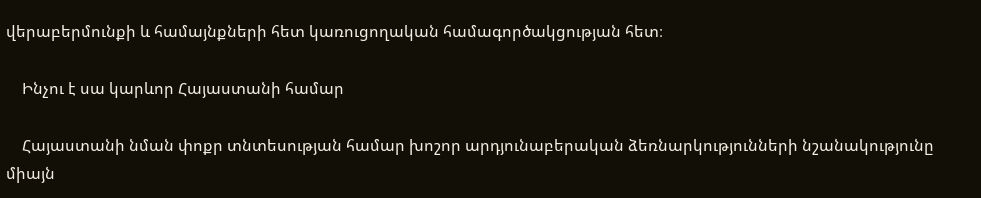վերաբերմունքի և համայնքների հետ կառուցողական համագործակցության հետ։

    Ինչու է սա կարևոր Հայաստանի համար

    Հայաստանի նման փոքր տնտեսության համար խոշոր արդյունաբերական ձեռնարկությունների նշանակությունը միայն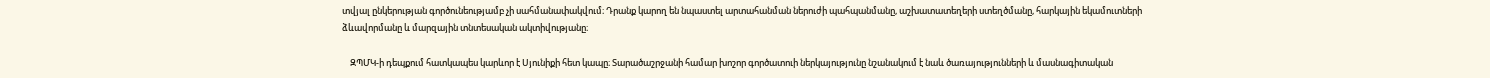տվյալ ընկերության գործունեությամբ չի սահմանափակվում։ Դրանք կարող են նպաստել արտահանման ներուժի պահպանմանը, աշխատատեղերի ստեղծմանը, հարկային եկամուտների ձևավորմանը և մարզային տնտեսական ակտիվությանը։

    ԶՊՄԿ-ի դեպքում հատկապես կարևոր է Սյունիքի հետ կապը։ Տարածաշրջանի համար խոշոր գործատուի ներկայությունը նշանակում է նաև ծառայությունների և մասնագիտական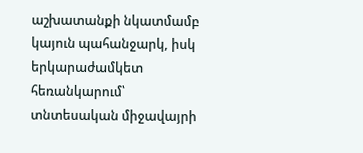աշխատանքի նկատմամբ կայուն պահանջարկ, իսկ երկարաժամկետ հեռանկարում՝ տնտեսական միջավայրի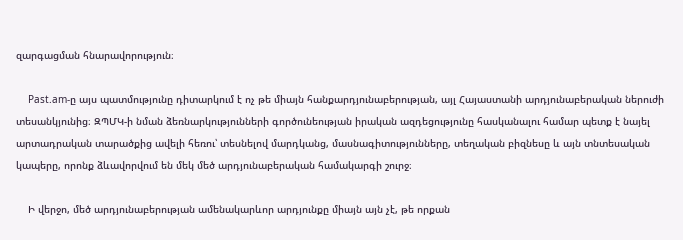զարգացման հնարավորություն։

    Past.am-ը այս պատմությունը դիտարկում է ոչ թե միայն հանքարդյունաբերության, այլ Հայաստանի արդյունաբերական ներուժի տեսանկյունից։ ԶՊՄԿ-ի նման ձեռնարկությունների գործունեության իրական ազդեցությունը հասկանալու համար պետք է նայել արտադրական տարածքից ավելի հեռու՝ տեսնելով մարդկանց, մասնագիտությունները, տեղական բիզնեսը և այն տնտեսական կապերը, որոնք ձևավորվում են մեկ մեծ արդյունաբերական համակարգի շուրջ։

    Ի վերջո, մեծ արդյունաբերության ամենակարևոր արդյունքը միայն այն չէ, թե որքան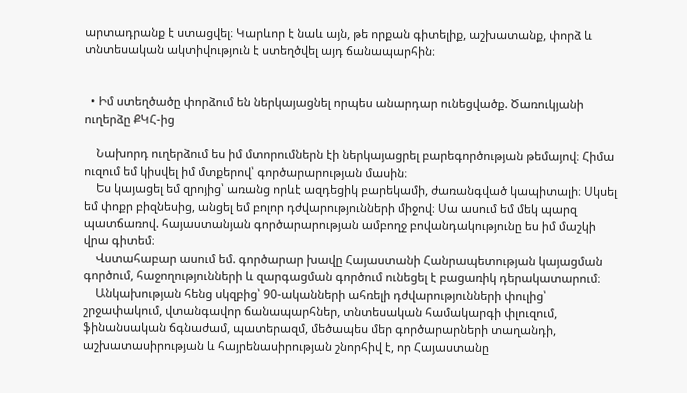արտադրանք է ստացվել։ Կարևոր է նաև այն, թե որքան գիտելիք, աշխատանք, փորձ և տնտեսական ակտիվություն է ստեղծվել այդ ճանապարհին։


  • Իմ ստեղծածը փորձում են ներկայացնել որպես անարդար ունեցվածք. Ծառուկյանի ուղերձը ՔԿՀ-ից

    Նախորդ ուղերձում ես իմ մտորումներն էի ներկայացրել բարեգործության թեմայով։ Հիմա ուզում եմ կիսվել իմ մտքերով՝ գործարարության մասին։
    Ես կայացել եմ զրոյից՝ առանց որևէ ազդեցիկ բարեկամի, ժառանգված կապիտալի։ Սկսել եմ փոքր բիզնեսից, անցել եմ բոլոր դժվարությունների միջով։ Սա ասում եմ մեկ պարզ պատճառով. հայաստանյան գործարարության ամբողջ բովանդակությունը ես իմ մաշկի վրա գիտեմ։
    Վստահաբար ասում եմ. գործարար խավը Հայաստանի Հանրապետության կայացման գործում, հաջողությունների և զարգացման գործում ունեցել է բացառիկ դերակատարում։
    Անկախության հենց սկզբից՝ 90-ականների ահռելի դժվարությունների փուլից՝ շրջափակում, վտանգավոր ճանապարհներ, տնտեսական համակարգի փլուզում, ֆինանսական ճգնաժամ, պատերազմ, մեծապես մեր գործարարների տաղանդի, աշխատասիրության և հայրենասիրության շնորհիվ է, որ Հայաստանը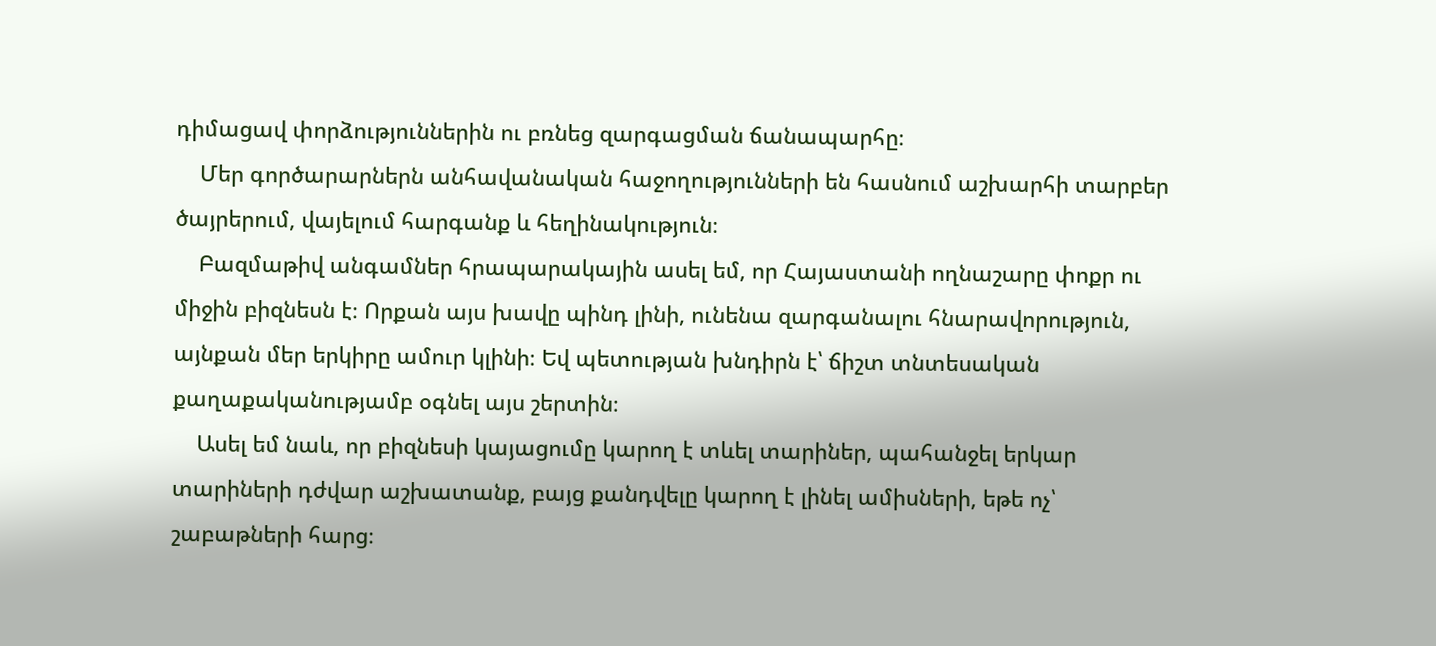դիմացավ փորձություններին ու բռնեց զարգացման ճանապարհը։
    Մեր գործարարներն անհավանական հաջողությունների են հասնում աշխարհի տարբեր ծայրերում, վայելում հարգանք և հեղինակություն։
    Բազմաթիվ անգամներ հրապարակային ասել եմ, որ Հայաստանի ողնաշարը փոքր ու միջին բիզնեսն է։ Որքան այս խավը պինդ լինի, ունենա զարգանալու հնարավորություն, այնքան մեր երկիրը ամուր կլինի։ Եվ պետության խնդիրն է՝ ճիշտ տնտեսական քաղաքականությամբ օգնել այս շերտին։
    Ասել եմ նաև, որ բիզնեսի կայացումը կարող է տևել տարիներ, պահանջել երկար տարիների դժվար աշխատանք, բայց քանդվելը կարող է լինել ամիսների, եթե ոչ՝ շաբաթների հարց։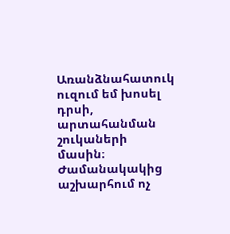Առանձնահատուկ ուզում եմ խոսել դրսի, արտահանման շուկաների մասին։ Ժամանակակից աշխարհում ոչ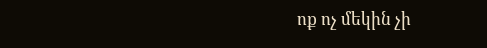ոք ոչ մեկին չի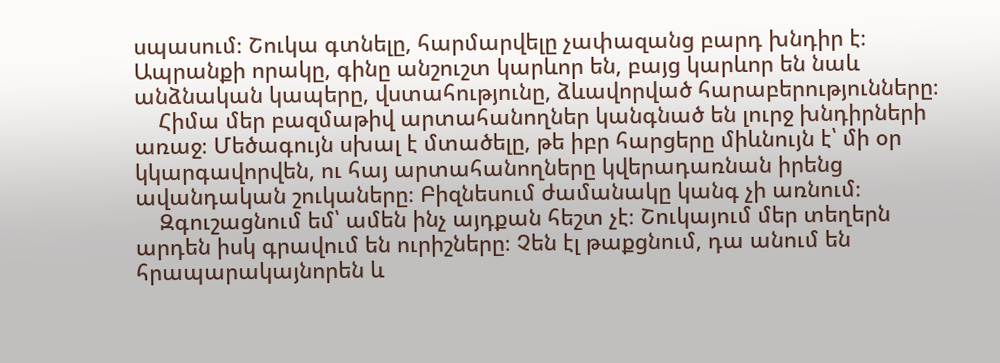սպասում։ Շուկա գտնելը, հարմարվելը չափազանց բարդ խնդիր է։ Ապրանքի որակը, գինը անշուշտ կարևոր են, բայց կարևոր են նաև անձնական կապերը, վստահությունը, ձևավորված հարաբերությունները։
    Հիմա մեր բազմաթիվ արտահանողներ կանգնած են լուրջ խնդիրների առաջ։ Մեծագույն սխալ է մտածելը, թե իբր հարցերը միևնույն է՝ մի օր կկարգավորվեն, ու հայ արտահանողները կվերադառնան իրենց ավանդական շուկաները։ Բիզնեսում ժամանակը կանգ չի առնում։
    Զգուշացնում եմ՝ ամեն ինչ այդքան հեշտ չէ։ Շուկայում մեր տեղերն արդեն իսկ գրավում են ուրիշները։ Չեն էլ թաքցնում, դա անում են հրապարակայնորեն և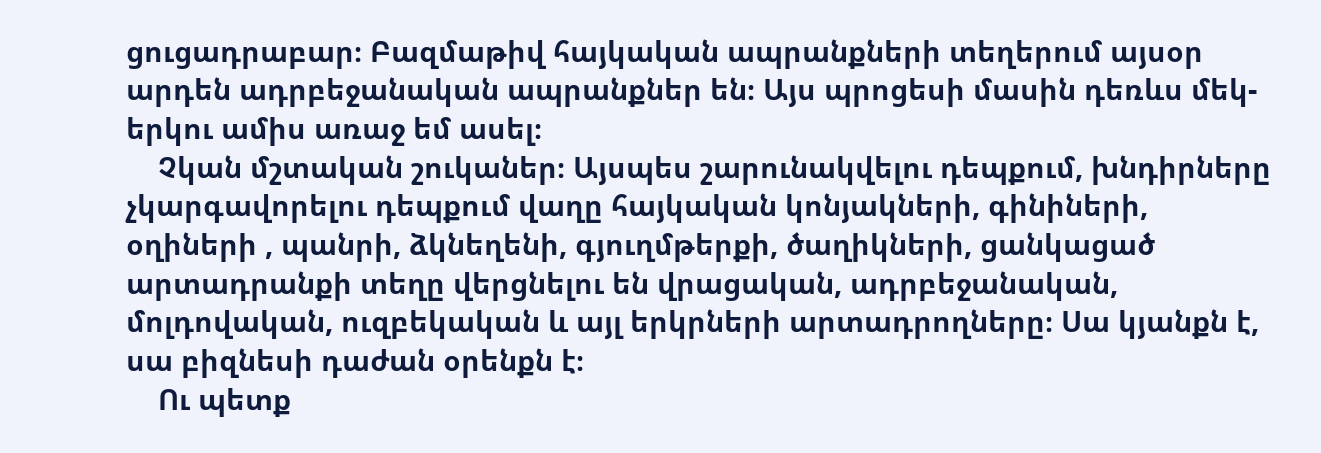ցուցադրաբար։ Բազմաթիվ հայկական ապրանքների տեղերում այսօր արդեն ադրբեջանական ապրանքներ են։ Այս պրոցեսի մասին դեռևս մեկ-երկու ամիս առաջ եմ ասել։
    Չկան մշտական շուկաներ։ Այսպես շարունակվելու դեպքում, խնդիրները չկարգավորելու դեպքում վաղը հայկական կոնյակների, գինիների, օղիների , պանրի, ձկնեղենի, գյուղմթերքի, ծաղիկների, ցանկացած արտադրանքի տեղը վերցնելու են վրացական, ադրբեջանական, մոլդովական, ուզբեկական և այլ երկրների արտադրողները։ Սա կյանքն է, սա բիզնեսի դաժան օրենքն է։
    Ու պետք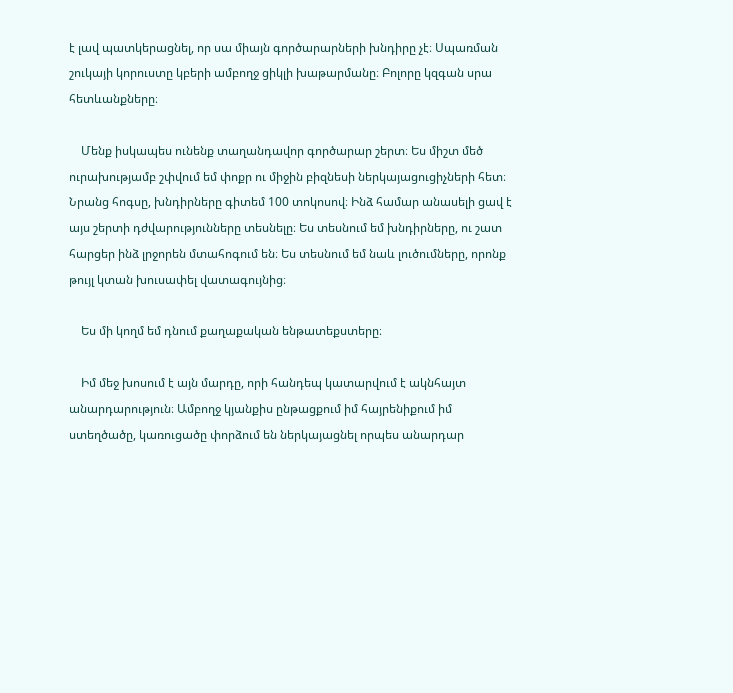է լավ պատկերացնել, որ սա միայն գործարարների խնդիրը չէ։ Սպառման շուկայի կորուստը կբերի ամբողջ ցիկլի խաթարմանը։ Բոլորը կզգան սրա հետևանքները։

    Մենք իսկապես ունենք տաղանդավոր գործարար շերտ։ Ես միշտ մեծ ուրախությամբ շփվում եմ փոքր ու միջին բիզնեսի ներկայացուցիչների հետ։ Նրանց հոգսը, խնդիրները գիտեմ 100 տոկոսով։ Ինձ համար անասելի ցավ է այս շերտի դժվարությունները տեսնելը։ Ես տեսնում եմ խնդիրները, ու շատ հարցեր ինձ լրջորեն մտահոգում են։ Ես տեսնում եմ նաև լուծումները, որոնք թույլ կտան խուսափել վատագույնից։

    Ես մի կողմ եմ դնում քաղաքական ենթատեքստերը։

    Իմ մեջ խոսում է այն մարդը, որի հանդեպ կատարվում է ակնհայտ անարդարություն։ Ամբողջ կյանքիս ընթացքում իմ հայրենիքում իմ ստեղծածը, կառուցածը փորձում են ներկայացնել որպես անարդար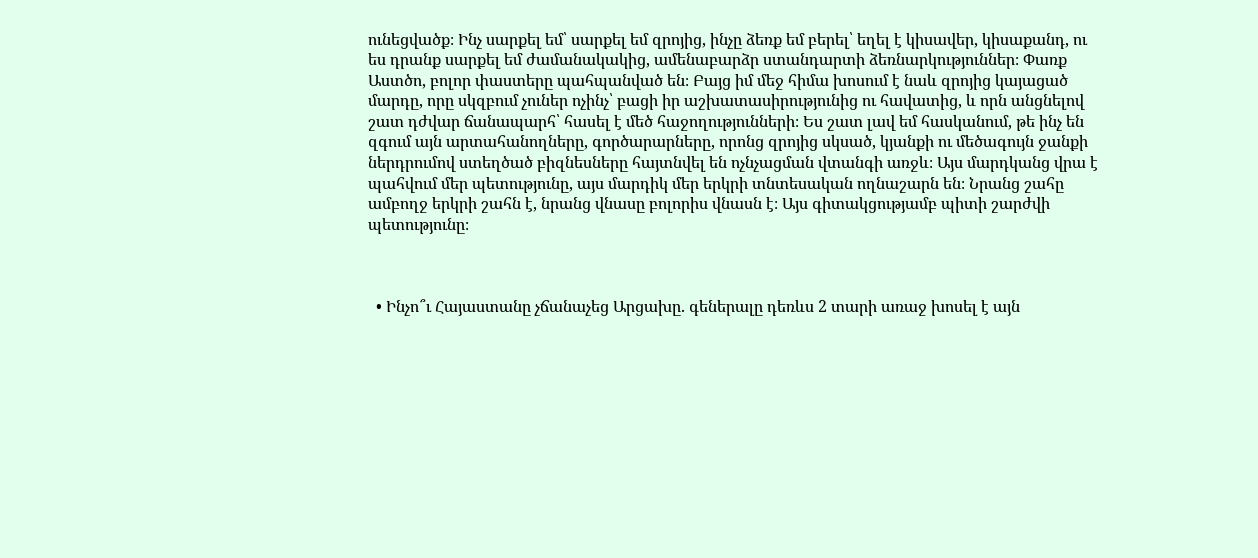ունեցվածք։ Ինչ սարքել եմ՝ սարքել եմ զրոյից, ինչը ձեռք եմ բերել՝ եղել է կիսավեր, կիսաքանդ, ու ես դրանք սարքել եմ ժամանակակից, ամենաբարձր ստանդարտի ձեռնարկություններ։ Փառք Աստծո, բոլոր փաստերը պահպանված են։ Բայց իմ մեջ հիմա խոսում է նաև զրոյից կայացած մարդը, որը սկզբում չուներ ոչինչ՝ բացի իր աշխատասիրությունից ու հավատից, և որն անցնելով շատ դժվար ճանապարհ՝ հասել է մեծ հաջողությունների։ Ես շատ լավ եմ հասկանում, թե ինչ են զգում այն արտահանողները, գործարարները, որոնց զրոյից սկսած, կյանքի ու մեծագույն ջանքի ներդրումով ստեղծած բիզնեսները հայտնվել են ոչնչացման վտանգի առջև։ Այս մարդկանց վրա է պահվում մեր պետությունը, այս մարդիկ մեր երկրի տնտեսական ողնաշարն են։ Նրանց շահը ամբողջ երկրի շահն է, նրանց վնասը բոլորիս վնասն է։ Այս գիտակցությամբ պիտի շարժվի պետությունը։



  • Ինչո՞ւ Հայաստանը չճանաչեց Արցախը. գեներալը դեռևս 2 տարի առաջ խոսել է այն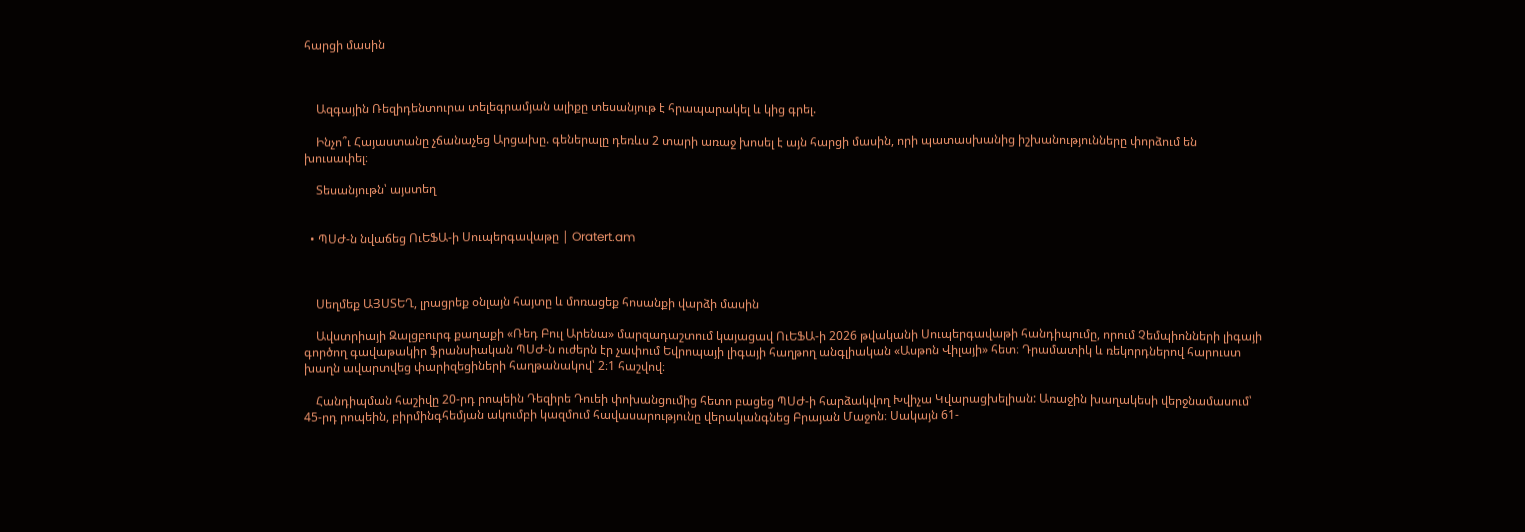հարցի մասին



    Ազգային Ռեզիդենտուրա տելեգրամյան ալիքը տեսանյութ է հրապարակել և կից գրել.

    Ինչո՞ւ Հայաստանը չճանաչեց Արցախը. գեներալը դեռևս 2 տարի առաջ խոսել է այն հարցի մասին, որի պատասխանից իշխանությունները փորձում են խուսափել։

    Տեսանյութն՝ այստեղ


  • ՊՍԺ-ն նվաճեց ՈւԵՖԱ-ի Սուպերգավաթը | Oratert.am



    Սեղմեք ԱՅՍՏԵՂ, լրացրեք օնլայն հայտը և մոռացեք հոսանքի վարձի մասին

    Ավստրիայի Զալցբուրգ քաղաքի «Ռեդ Բուլ Արենա» մարզադաշտում կայացավ ՈւԵՖԱ-ի 2026 թվականի Սուպերգավաթի հանդիպումը, որում Չեմպիոնների լիգայի գործող գավաթակիր ֆրանսիական ՊՍԺ-ն ուժերն էր չափում Եվրոպայի լիգայի հաղթող անգլիական «Ասթոն Վիլայի» հետ։ Դրամատիկ և ռեկորդներով հարուստ խաղն ավարտվեց փարիզեցիների հաղթանակով՝ 2։1 հաշվով։

    Հանդիպման հաշիվը 20-րդ րոպեին Դեզիրե Դուեի փոխանցումից հետո բացեց ՊՍԺ-ի հարձակվող Խվիչա Կվարացխելիան: Առաջին խաղակեսի վերջնամասում՝ 45-րդ րոպեին, բիրմինգհեմյան ակումբի կազմում հավասարությունը վերականգնեց Բրայան Մաջոն։ Սակայն 61-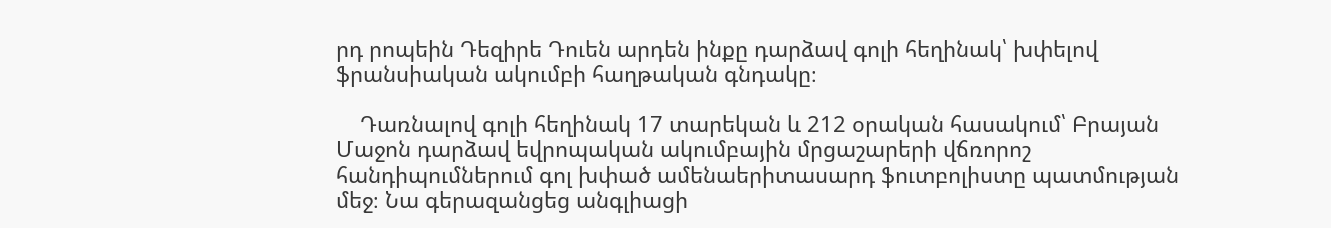րդ րոպեին Դեզիրե Դուեն արդեն ինքը դարձավ գոլի հեղինակ՝ խփելով ֆրանսիական ակումբի հաղթական գնդակը։

    Դառնալով գոլի հեղինակ 17 տարեկան և 212 օրական հասակում՝ Բրայան Մաջոն դարձավ եվրոպական ակումբային մրցաշարերի վճռորոշ հանդիպումներում գոլ խփած ամենաերիտասարդ ֆուտբոլիստը պատմության մեջ։ Նա գերազանցեց անգլիացի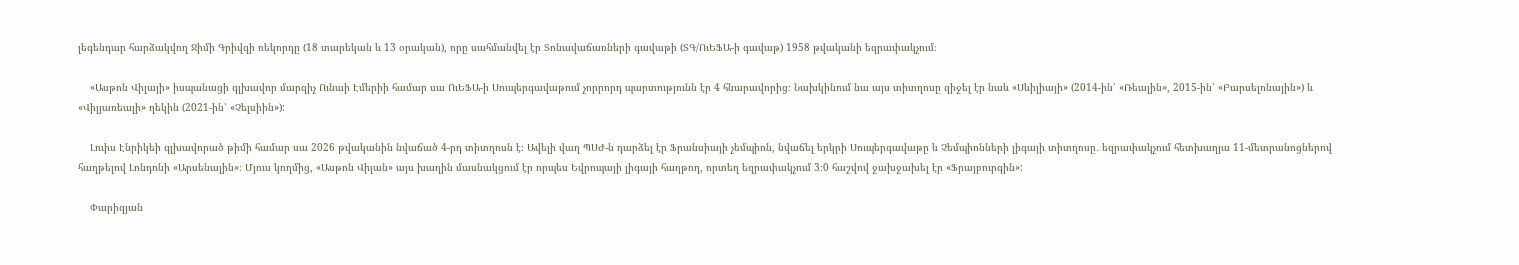լեգենդար հարձակվող Ջիմի Գրիվզի ռեկորդը (18 տարեկան և 13 օրական), որը սահմանվել էր Տոնավաճառների գավաթի (ՏԳ/ՈւԵՖԱ-ի գավաթ) 1958 թվականի եզրափակչում։

    «Ասթոն Վիլայի» իսպանացի գլխավոր մարզիչ Ունաի Էմերիի համար սա ՈւԵՖԱ-ի Սուպերգավաթում չորրորդ պարտությունն էր 4 հնարավորից։ Նախկինում նա այս տիտղոսը զիջել էր նաև «Սևիլիայի» (2014-ին՝ «Ռեալին», 2015-ին՝ «Բարսելոնային») և «Վիլյառեալի» ղեկին (2021-ին՝ «Չելսիին»):

    Լուիս Էնրիկեի գլխավորած թիմի համար սա 2026 թվականին նվաճած 4-րդ տիտղոսն է։ Ավելի վաղ ՊՍԺ-ն դարձել էր Ֆրանսիայի չեմպիոն, նվաճել երկրի Սուպերգավաթը և Չեմպիոնների լիգայի տիտղոսը․ եզրափակչում հետխաղյա 11-մետրանոցներով հաղթելով Լոնդոնի «Արսենալին»։ Մյուս կողմից, «Ասթոն Վիլան» այս խաղին մասնակցում էր որպես Եվրոպայի լիգայի հաղթող, որտեղ եզրափակչում 3։0 հաշվով ջախջախել էր «Ֆրայբուրգին»:

    Փարիզյան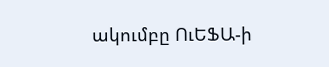ակումբը ՈւԵՖԱ-ի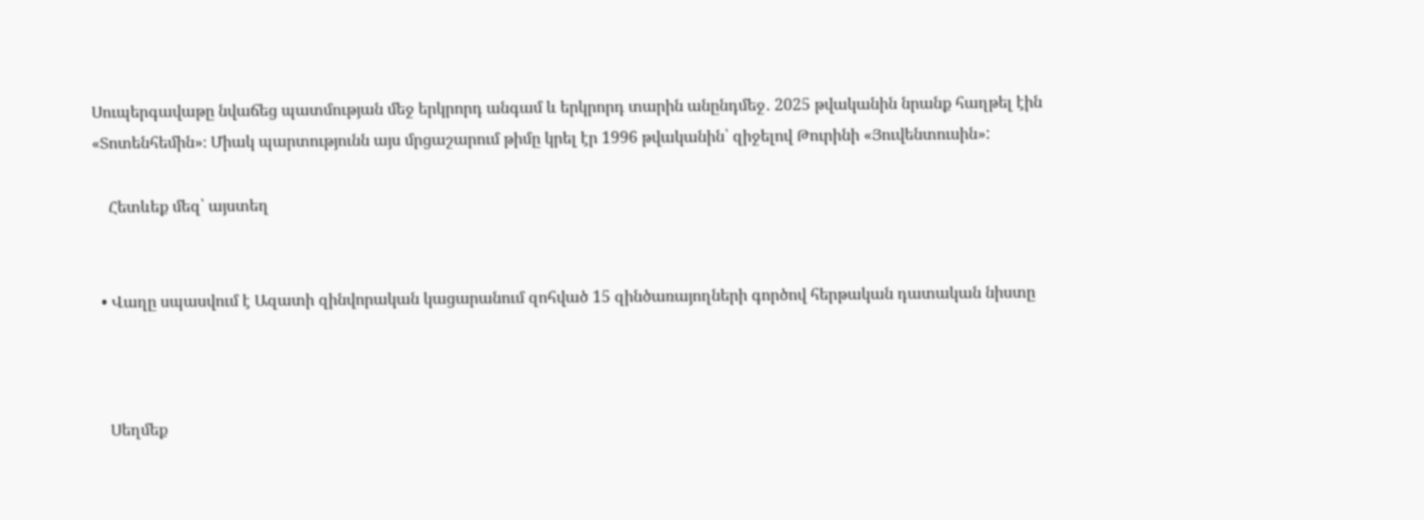Սուպերգավաթը նվաճեց պատմության մեջ երկրորդ անգամ և երկրորդ տարին անընդմեջ․ 2025 թվականին նրանք հաղթել էին «Տոտենհեմին»։ Միակ պարտությունն այս մրցաշարում թիմը կրել էր 1996 թվականին՝ զիջելով Թուրինի «Յուվենտուսին»:

    Հետևեք մեզ՝ այստեղ


  • Վաղը սպասվում է Ազատի զինվորական կացարանում զոհված 15 զինծառայողների գործով հերթական դատական նիստը



    Սեղմեք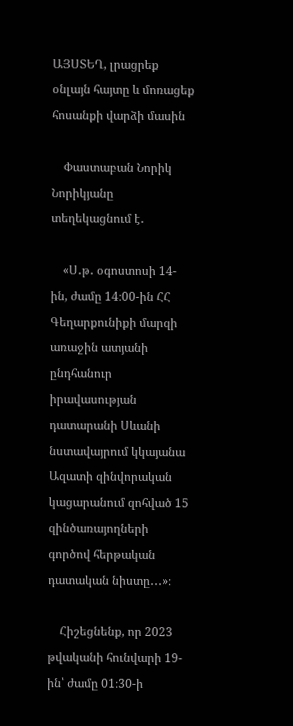ԱՅՍՏԵՂ, լրացրեք օնլայն հայտը և մոռացեք հոսանքի վարձի մասին

    Փաստաբան Նորիկ Նորիկյանը տեղեկացնում է․

    «Ս․թ․ օգոստոսի 14-ին, ժամը 14։00-ին ՀՀ Գեղարքունիքի մարզի առաջին ատյանի ընդհանուր իրավասության դատարանի Սևանի նստավայրում կկայանա Ազատի զինվորական կացարանում զոհված 15 զինծառայողների գործով հերթական դատական նիստը․․․»։

    Հիշեցնենք, որ 2023 թվականի հունվարի 19-ին՝ ժամը 01։30-ի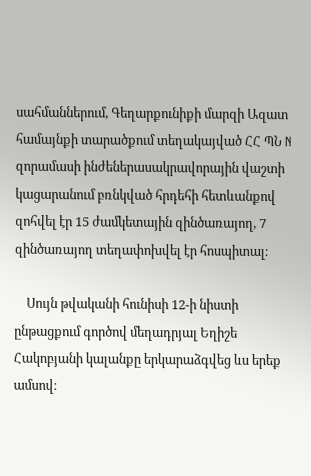սահմաններում, Գեղարքունիքի մարզի Ազատ համայնքի տարածքում տեղակայված ՀՀ ՊՆ N զորամասի ինժեներասակրավորային վաշտի կացարանում բռնկված հրդեհի հետևանքով զոհվել էր 15 ժամկետային զինծառայող, 7 զինծառայող տեղափոխվել էր հոսպիտալ։

    Սույն թվականի հունիսի 12-ի նիստի ընթացքում գործով մեղադրյալ Եղիշե Հակոբյանի կալանքը երկարաձգվեց ևս երեք ամսով։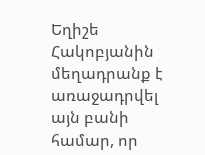Եղիշե Հակոբյանին մեղադրանք է առաջադրվել այն բանի համար, որ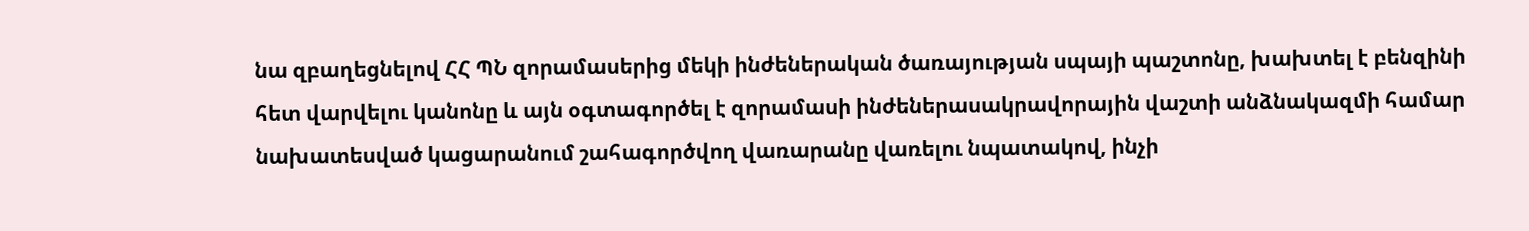նա զբաղեցնելով ՀՀ ՊՆ զորամասերից մեկի ինժեներական ծառայության սպայի պաշտոնը, խախտել է բենզինի հետ վարվելու կանոնը և այն օգտագործել է զորամասի ինժեներասակրավորային վաշտի անձնակազմի համար նախատեսված կացարանում շահագործվող վառարանը վառելու նպատակով, ինչի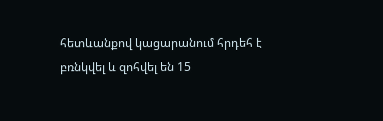հետևանքով կացարանում հրդեհ է բռնկվել և զոհվել են 15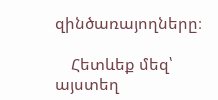զինծառայողները։

    Հետևեք մեզ՝ այստեղ